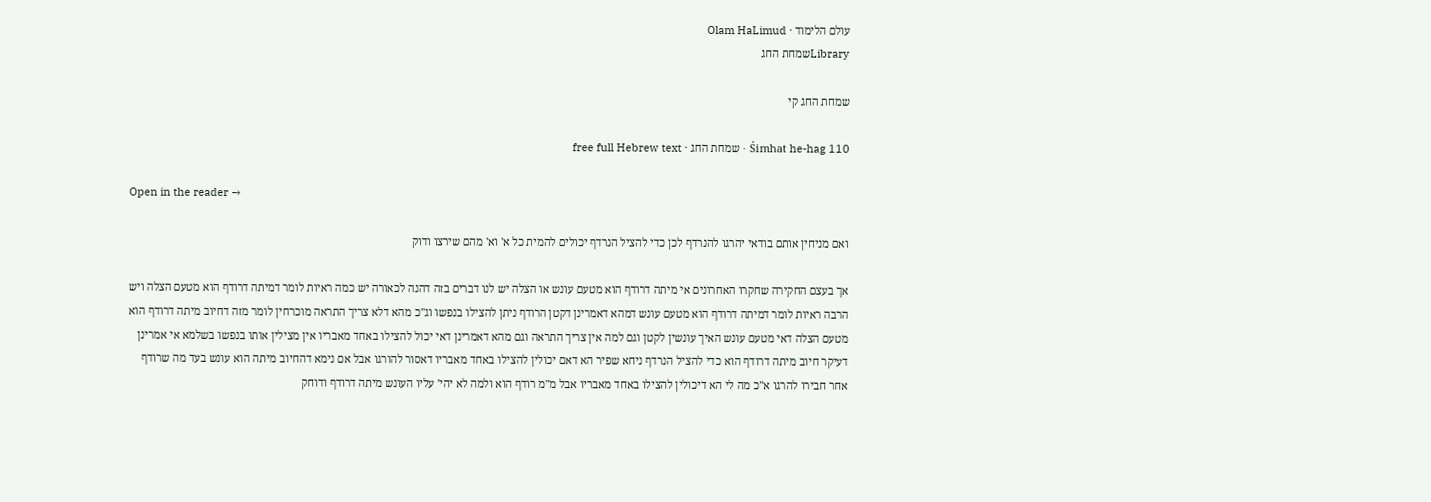עולם הלימוד · Olam HaLimud
Libraryשמחת החג

שמחת החג קי

Śimhat he-hag 110 · שמחת החג · free full Hebrew text

Open in the reader →

ואם מניחין אותם בודאי יהרגו להנרדף לכן כדי להציל הנרדף יכולים להמית כל א' וא' מהם שירצו ודוק

אך בעצם החקירה שחקרו האחרונים אי מיתה דרודף הוא מטעם עונש או הצלה יש לנו דברים בזה דהנה לכאורה יש כמה ראיות לומר דמיתה דרודף הוא מטעם הצלה ויש הרבה ראיות לומר דמיתה דרודף הוא מטעם עונש דמהא דאמרינן דקטן הרודף ניתן להצילו בנפשו וג"כ מהא דלא צריך התראה מוכרחין לומר מזה דחיוב מיתה דרודף הוא מטעם הצלה דאי מטעם עונש האיך עונשין לקטן וגם למה אין צריך התראה וגם מהא דאמרינן דאי יכול להצילו באחד מאבריו אין מצילין אותו בנפשו בשלמא אי אמרינן דעיקר חיוב מיתה דרודף הוא כדי להציל הנרדף ניחא שפיר הא דאם יכולין להצילו באחד מאבריו דאסור להורגו אבל אם נימא דהחיוב מיתה הוא עונש בעד מה שרודף אחר חבירו להרגו א"כ מה לי הא דיכולין להצילו באחד מאבריו אבל מ"מ רודף הוא ולמה לא יהי' עליו העונש מיתה דרודף ודוחק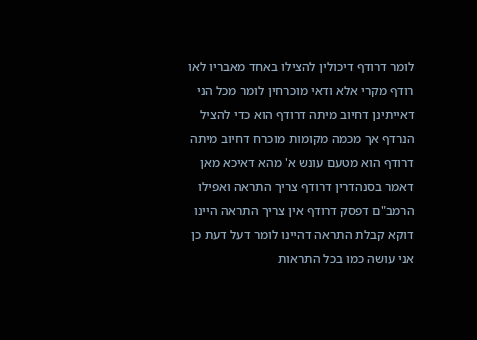לומר דרודף דיכולין להצילו באחד מאבריו לאו רודף מקרי אלא ודאי מוכרחין לומר מכל הני דאייתינן דחיוב מיתה דרודף הוא כדי להציל הנרדף אך מכמה מקומות מוכרח דחיוב מיתה דרודף הוא מטעם עונש א' מהא דאיכא מאן דאמר בסנהדרין דרודף צריך התראה ואפילו הרמב"ם דפסק דרודף אין צריך התראה היינו דוקא קבלת התראה דהיינו לומר דעל דעת כן אני עושה כמו בכל התראות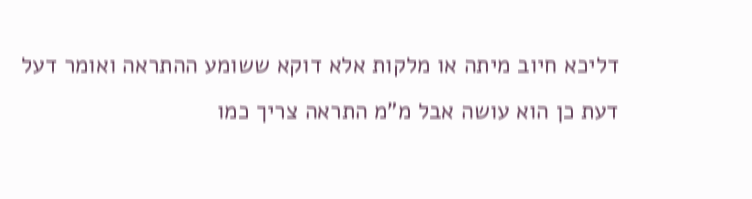דליכא חיוב מיתה או מלקות אלא דוקא ששומע ההתראה ואומר דעל דעת כן הוא עושה אבל מ"מ התראה צריך כמו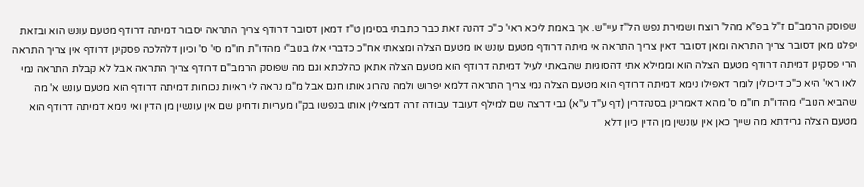שפוסק הרמב"ם ז"ל בפ"א מהל' רוצח ושמירת נפש הל"ז עיי"ש. אך באמת ליכא ראי' כ"כ דהנה זאת כבר כתבתי בסימן ט"ז דמאן דסובר דרודף צריך התראה יסבור דמיתה דרודף מטעם עונש הוא ובזאת יפלגו מאן דסובר צריך התראה ומאן דסובר דאין צריך התראה אי מיתה דרודף מטעם עונש או מטעם הצלה ומצאתי אח"כ כדברי אלו בנוב"י מהדו"ת חו"מ סי' ס' וכיון דלהלכה פסקינן דרודף אין צריך התראה הרי פסקינן דמיתה דרודף מטעם הצלה הוא וממילא אתי דהסוגיות שהבאתי לעיל דמיתה דרודף הוא מטעם הצלה אתאן כהלכתא וגם מה שפוסק הרמב"ם דרודף צריך התראה אבל לא קבלת התראה נמי לאו ראי' היא כ"כ דיכולין לומר דאפילו נימא דמיתה דרודף הוא מטעם הצלה נמי צריך התראה דלמא יפרוש ולמה נהרוג אותו חנם אבל מ"מ נראה לי ראיות נכוחות דמיתה דרודף הוא מטעם עונש א' מה שהביא הנוב"י מהדו"ת חו"מ ס' מהא דאמרינן בסנהדרין (דף ע"ד ע"א) גבי דרצה שם למילף דעובד עבודה זרה דמצילין אותו בנפשו בק"ו מעריות ודחינן שם אין עונשין מן הדין ואי נימא דמיתה דרודף הוא מטעם הצלה גרידתא מה שייך כאן אין עונשין מן הדין כיון דלא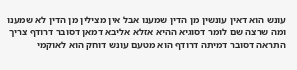עונש הוא דאין עונשין מן הדין שמענו אבל אין מצילין מן הדין לא שמענו ומה שרצה שם לומר דסוגיא ההיא אזלא אליבא דמאן דסובר דרודף צריך התראה דסובר דמיתה דרודף הוא מטעם עונש דוחק הוא לאוקמי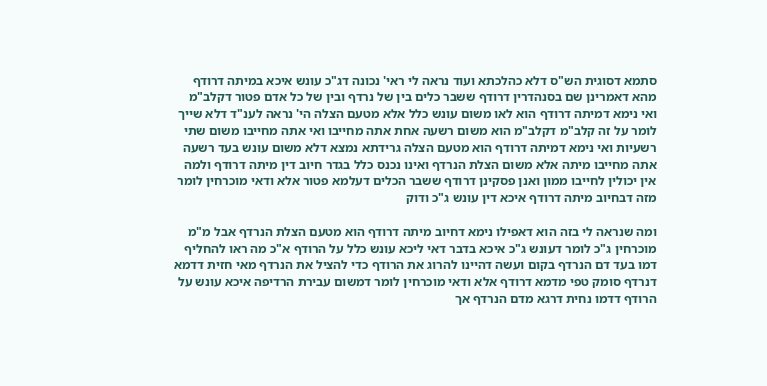סתמא דסוגית הש"ס דלא כהלכתא ועוד נראה לי ראי' נכונה דג"כ עונש איכא במיתה דרודף מהא דאמרינן שם בסנהדרין דרודף ששבר כלים בין של נרדף ובין של כל אדם פטור דקלב"מ ואי נימא דמיתה דרודף הוא לאו משום עונש כלל אלא מטעם הצלה הי' נראה לענ"ד דלא שייך לומר על זה קלב"מ דקלב"מ הוא משום רשעה אחת אתה מחייבו ואי אתה מחייבו משום שתי רשעיות ואי נימא דמיתה דרודף הוא מטעם הצלה גרידתא נמצא דלא משום עונש בעד רשעה אתה מחייבו מיתה אלא משום הצלת הנרדף ואינו נכנס כלל בגדר חיוב דין מיתה דרודף ולמה אין יכולין לחייבו ממון ואנן פסקינן דרודף ששבר הכלים דעלמא פטור אלא ודאי מוכרחין לומר מזה דבחיוב מיתה דרודף איכא דין עונש ג"כ ודוק

ומה שנראה לי בזה הוא דאפילו נימא דחיוב מיתה דרודף הוא מטעם הצלת הנרדף אבל מ"מ מוכרחין ג"כ לומר דעונש ג"כ איכא בדבר דאי ליכא עונש כלל על הרודף א"כ מה ראו להחליף דמו בעד דם הנרדף בקום ועשה דהיינו להרוג את הרודף כדי להציל את הנרדף מאי חזית דדמא דנרדף סומק טפי מדמא דרודף אלא ודאי מוכרחין לומר דמשום עבירת הרדיפה איכא עונש על הרודף דדמו נחית דרגא מדם הנרדף אך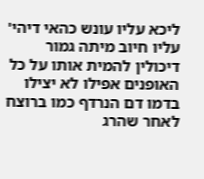ליכא עליו עונש כהאי דיהי' עליו חיוב מיתה גמור דיכולין להמית אותו על כל האופנים אפילו לא יצילו בדמו דם הנרדף כמו ברוצח לאחר שהרג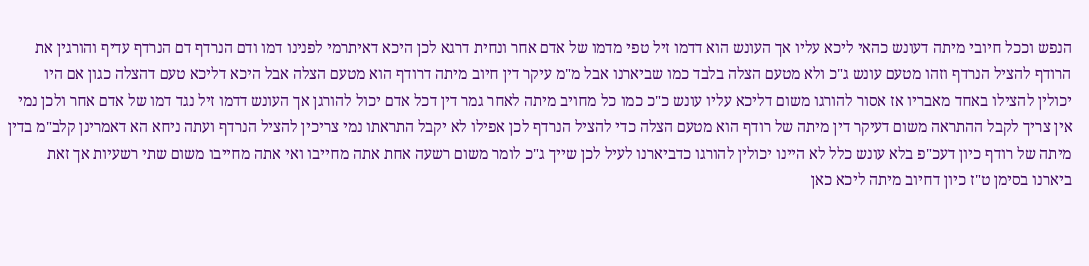הנפש וככל חיובי מיתה דעונש כהאי ליכא עליו אך העונש הוא דדמו זיל טפי מדמו של אדם אחר ונחית דרגא לכן היכא דאיתרמי לפנינו דמו ודם הנרדף דם הנרדף עדיף והורגין את הרודף להציל הנרדף וזהו מטעם עונש ג"כ ולא מטעם הצלה בלבד כמו שביארנו אבל מ"מ עיקר דין חיוב מיתה דרודף הוא מטעם הצלה אבל היכא דליכא טעם דהצלה כגון אם היו יכולין להצילו באחד מאבריו אז אסור להורגו משום דליכא עליו עונש כ"כ כמו כל מחויב מיתה לאחר גמר דין דכל אדם יכול להורגן אך העונש דדמו זיל נגד דמו של אדם אחר ולכן נמי אין צריך לקבל ההתראה משום דעיקר דין מיתה של רודף הוא מטעם הצלה כדי להציל הנרדף לכן אפילו לא יקבל התראתו נמי צריכין להציל הנרדף ועתה ניחא הא דאמרינן קלב"מ בדין מיתה של רודף כיון דעכ"פ בלא עונש כלל לא היינו יכולין להורגו כדביארנו לעיל לכן שייך ג"כ לומר משום רשעה אחת אתה מחייבו ואי אתה מחייבו משום שתי רשעיות אך זאת ביארנו בסימן ט"ז כיון דחיוב מיתה ליכא כאן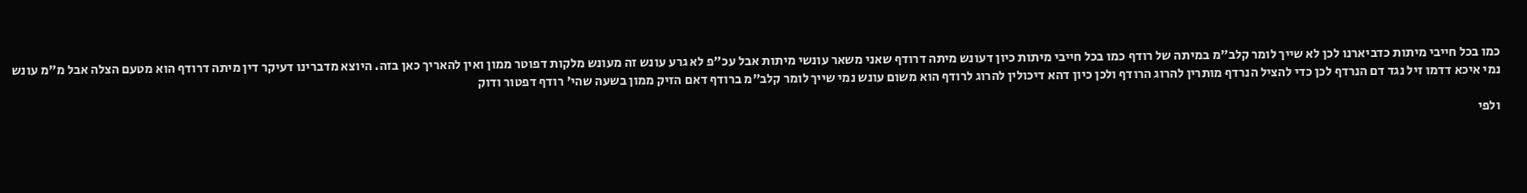כמו בכל חייבי מיתות כדביארנו לכן לא שייך לומר קלב"מ במיתה של רודף כמו בכל חייבי מיתות כיון דעונש מיתה דרודף שאני משאר עונשי מיתות אבל עכ"פ לא גרע עונש זה מעונש מלקות דפוטר ממון ואין להאריך כאן בזה. היוצא מדברינו דעיקר דין מיתה דרודף הוא מטעם הצלה אבל מ"מ עונש נמי איכא דדמו זיל נגד דם הנרדף לכן כדי להציל הנרדף מותרין להרוג הרודף ולכן כיון דהא דיכולין להרוג לרודף הוא משום עונש נמי שייך לומר קלב"מ ברודף דאם הזיק ממון בשעה שהי' רודף דפטור ודוק

ולפי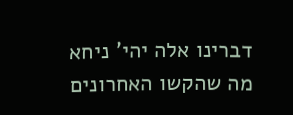דברינו אלה יהי' ניחא מה שהקשו האחרונים